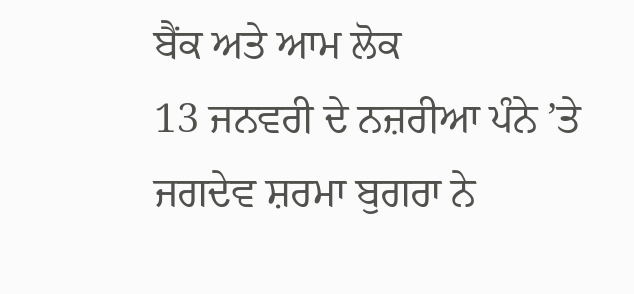ਬੈਂਕ ਅਤੇ ਆਮ ਲੋਕ
13 ਜਨਵਰੀ ਦੇ ਨਜ਼ਰੀਆ ਪੰਨੇ ’ਤੇ ਜਗਦੇਵ ਸ਼ਰਮਾ ਬੁਗਰਾ ਨੇ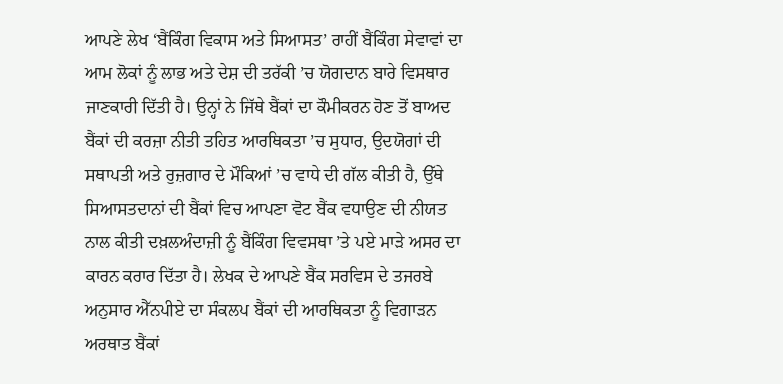ਆਪਣੇ ਲੇਖ ‘ਬੈਂਕਿੰਗ ਵਿਕਾਸ ਅਤੇ ਸਿਆਸਤ’ ਰਾਹੀਂ ਬੈਂਕਿੰਗ ਸੇਵਾਵਾਂ ਦਾ ਆਮ ਲੋਕਾਂ ਨੂੰ ਲਾਭ ਅਤੇ ਦੇਸ਼ ਦੀ ਤਰੱਕੀ ’ਚ ਯੋਗਦਾਨ ਬਾਰੇ ਵਿਸਥਾਰ ਜਾਣਕਾਰੀ ਦਿੱਤੀ ਹੈ। ਉਨ੍ਹਾਂ ਨੇ ਜਿੱਥੇ ਬੈਂਕਾਂ ਦਾ ਕੌਮੀਕਰਨ ਹੋਣ ਤੋਂ ਬਾਅਦ ਬੈਂਕਾਂ ਦੀ ਕਰਜ਼ਾ ਨੀਤੀ ਤਹਿਤ ਆਰਥਿਕਤਾ ’ਚ ਸੁਧਾਰ, ਉਦਯੋਗਾਂ ਦੀ ਸਥਾਪਤੀ ਅਤੇ ਰੁਜ਼ਗਾਰ ਦੇ ਮੌਕਿਆਂ ’ਚ ਵਾਧੇ ਦੀ ਗੱਲ ਕੀਤੀ ਹੈ, ਉੱਥੇ ਸਿਆਸਤਦਾਨਾਂ ਦੀ ਬੈਂਕਾਂ ਵਿਚ ਆਪਣਾ ਵੋਟ ਬੈਂਕ ਵਧਾਉਣ ਦੀ ਨੀਯਤ ਨਾਲ ਕੀਤੀ ਦਖ਼ਲਅੰਦਾਜ਼ੀ ਨੂੰ ਬੈਂਕਿੰਗ ਵਿਵਸਥਾ ’ਤੇ ਪਏ ਮਾੜੇ ਅਸਰ ਦਾ ਕਾਰਨ ਕਰਾਰ ਦਿੱਤਾ ਹੈ। ਲੇਖਕ ਦੇ ਆਪਣੇ ਬੈਂਕ ਸਰਵਿਸ ਦੇ ਤਜਰਬੇ ਅਨੁਸਾਰ ਐੱਨਪੀਏ ਦਾ ਸੰਕਲਪ ਬੈਂਕਾਂ ਦੀ ਆਰਥਿਕਤਾ ਨੂੰ ਵਿਗਾੜਨ ਅਰਥਾਤ ਬੈਂਕਾਂ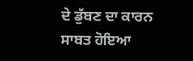ਦੇ ਡੁੱਬਣ ਦਾ ਕਾਰਨ ਸਾਬਤ ਹੋਇਆ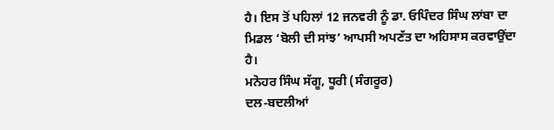ਹੈ। ਇਸ ਤੋਂ ਪਹਿਲਾਂ 12 ਜਨਵਰੀ ਨੂੰ ਡਾ. ਓਪਿੰਦਰ ਸਿੰਘ ਲਾਂਬਾ ਦਾ ਮਿਡਲ ‘ਬੋਲੀ ਦੀ ਸਾਂਝ’ ਆਪਸੀ ਅਪਣੱਤ ਦਾ ਅਹਿਸਾਸ ਕਰਵਾਉਂਦਾ ਹੈ।
ਮਨੋਹਰ ਸਿੰਘ ਸੱਗੂ, ਧੂਰੀ (ਸੰਗਰੂਰ)
ਦਲ-ਬਦਲੀਆਂ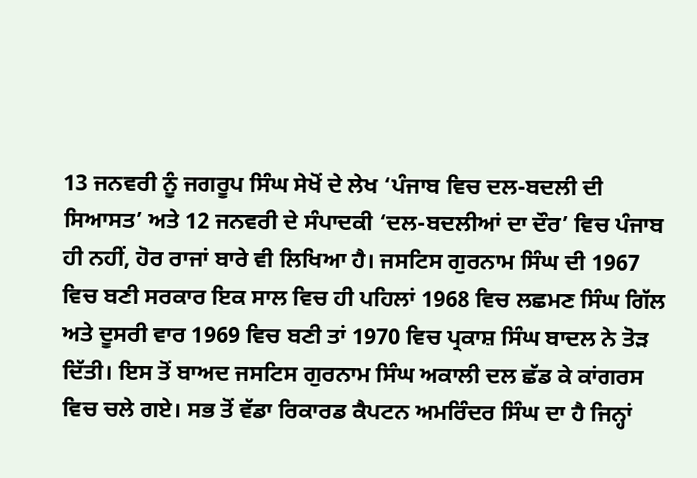13 ਜਨਵਰੀ ਨੂੰ ਜਗਰੂਪ ਸਿੰਘ ਸੇਖੋਂ ਦੇ ਲੇਖ ‘ਪੰਜਾਬ ਵਿਚ ਦਲ-ਬਦਲੀ ਦੀ ਸਿਆਸਤ’ ਅਤੇ 12 ਜਨਵਰੀ ਦੇ ਸੰਪਾਦਕੀ ‘ਦਲ-ਬਦਲੀਆਂ ਦਾ ਦੌਰ’ ਵਿਚ ਪੰਜਾਬ ਹੀ ਨਹੀਂ, ਹੋਰ ਰਾਜਾਂ ਬਾਰੇ ਵੀ ਲਿਖਿਆ ਹੈ। ਜਸਟਿਸ ਗੁਰਨਾਮ ਸਿੰਘ ਦੀ 1967 ਵਿਚ ਬਣੀ ਸਰਕਾਰ ਇਕ ਸਾਲ ਵਿਚ ਹੀ ਪਹਿਲਾਂ 1968 ਵਿਚ ਲਛਮਣ ਸਿੰਘ ਗਿੱਲ ਅਤੇ ਦੂਸਰੀ ਵਾਰ 1969 ਵਿਚ ਬਣੀ ਤਾਂ 1970 ਵਿਚ ਪ੍ਰਕਾਸ਼ ਸਿੰਘ ਬਾਦਲ ਨੇ ਤੋੜ ਦਿੱਤੀ। ਇਸ ਤੋਂ ਬਾਅਦ ਜਸਟਿਸ ਗੁਰਨਾਮ ਸਿੰਘ ਅਕਾਲੀ ਦਲ ਛੱਡ ਕੇ ਕਾਂਗਰਸ ਵਿਚ ਚਲੇ ਗਏ। ਸਭ ਤੋਂ ਵੱਡਾ ਰਿਕਾਰਡ ਕੈਪਟਨ ਅਮਰਿੰਦਰ ਸਿੰਘ ਦਾ ਹੈ ਜਿਨ੍ਹਾਂ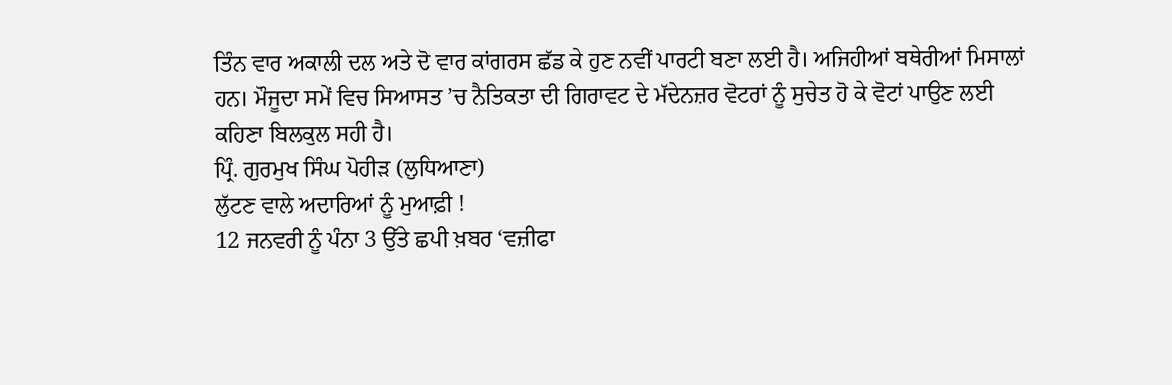ਤਿੰਨ ਵਾਰ ਅਕਾਲੀ ਦਲ ਅਤੇ ਦੋ ਵਾਰ ਕਾਂਗਰਸ ਛੱਡ ਕੇ ਹੁਣ ਨਵੀਂ ਪਾਰਟੀ ਬਣਾ ਲਈ ਹੈ। ਅਜਿਹੀਆਂ ਬਥੇਰੀਆਂ ਮਿਸਾਲਾਂ ਹਨ। ਮੌਜੂਦਾ ਸਮੇਂ ਵਿਚ ਸਿਆਸਤ ’ਚ ਨੈਤਿਕਤਾ ਦੀ ਗਿਰਾਵਟ ਦੇ ਮੱਦੇਨਜ਼ਰ ਵੋਟਰਾਂ ਨੂੰ ਸੁਚੇਤ ਹੋ ਕੇ ਵੋਟਾਂ ਪਾਉਣ ਲਈ ਕਹਿਣਾ ਬਿਲਕੁਲ ਸਹੀ ਹੈ।
ਪ੍ਰਿੰ. ਗੁਰਮੁਖ ਸਿੰਘ ਪੋਹੀੜ (ਲੁਧਿਆਣਾ)
ਲੁੱਟਣ ਵਾਲੇ ਅਦਾਰਿਆਂ ਨੂੰ ਮੁਆਫ਼ੀ !
12 ਜਨਵਰੀ ਨੂੰ ਪੰਨਾ 3 ਉੱਤੇ ਛਪੀ ਖ਼ਬਰ ‘ਵਜ਼ੀਫਾ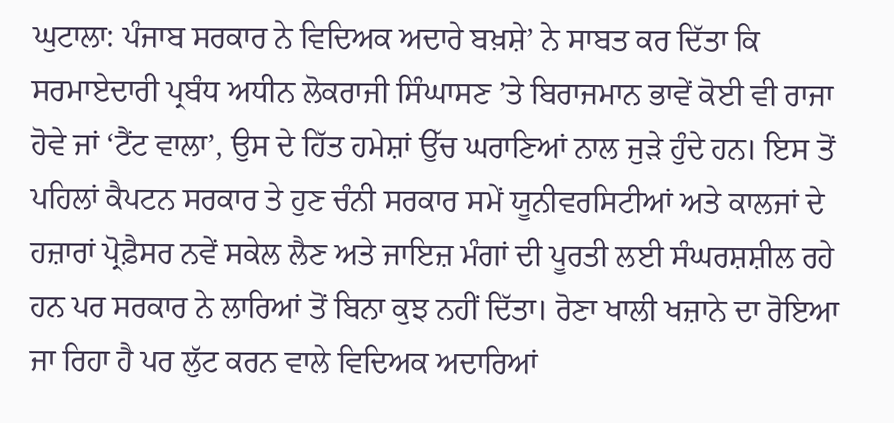ਘੁਟਾਲਾ: ਪੰਜਾਬ ਸਰਕਾਰ ਨੇ ਵਿਦਿਅਕ ਅਦਾਰੇ ਬਖ਼ਸ਼ੇ’ ਨੇ ਸਾਬਤ ਕਰ ਦਿੱਤਾ ਕਿ ਸਰਮਾਏਦਾਰੀ ਪ੍ਰਬੰਧ ਅਧੀਨ ਲੋਕਰਾਜੀ ਸਿੰਘਾਸਣ ’ਤੇ ਬਿਰਾਜਮਾਨ ਭਾਵੇਂ ਕੋਈ ਵੀ ਰਾਜਾ ਹੋਵੇ ਜਾਂ ‘ਟੈਂਟ ਵਾਲਾ’, ਉਸ ਦੇ ਹਿੱਤ ਹਮੇਸ਼ਾਂ ਉੱਚ ਘਰਾਣਿਆਂ ਨਾਲ ਜੁੜੇ ਹੁੰਦੇ ਹਨ। ਇਸ ਤੋਂ ਪਹਿਲਾਂ ਕੈਪਟਨ ਸਰਕਾਰ ਤੇ ਹੁਣ ਚੰਨੀ ਸਰਕਾਰ ਸਮੇਂ ਯੂਨੀਵਰਸਿਟੀਆਂ ਅਤੇ ਕਾਲਜਾਂ ਦੇ ਹਜ਼ਾਰਾਂ ਪ੍ਰੋਫ਼ੈਸਰ ਨਵੇਂ ਸਕੇਲ ਲੈਣ ਅਤੇ ਜਾਇਜ਼ ਮੰਗਾਂ ਦੀ ਪੂਰਤੀ ਲਈ ਸੰਘਰਸ਼ਸ਼ੀਲ ਰਹੇ ਹਨ ਪਰ ਸਰਕਾਰ ਨੇ ਲਾਰਿਆਂ ਤੋਂ ਬਿਨਾ ਕੁਝ ਨਹੀਂ ਦਿੱਤਾ। ਰੋਣਾ ਖਾਲੀ ਖਜ਼ਾਨੇ ਦਾ ਰੋਇਆ ਜਾ ਰਿਹਾ ਹੈ ਪਰ ਲੁੱਟ ਕਰਨ ਵਾਲੇ ਵਿਦਿਅਕ ਅਦਾਰਿਆਂ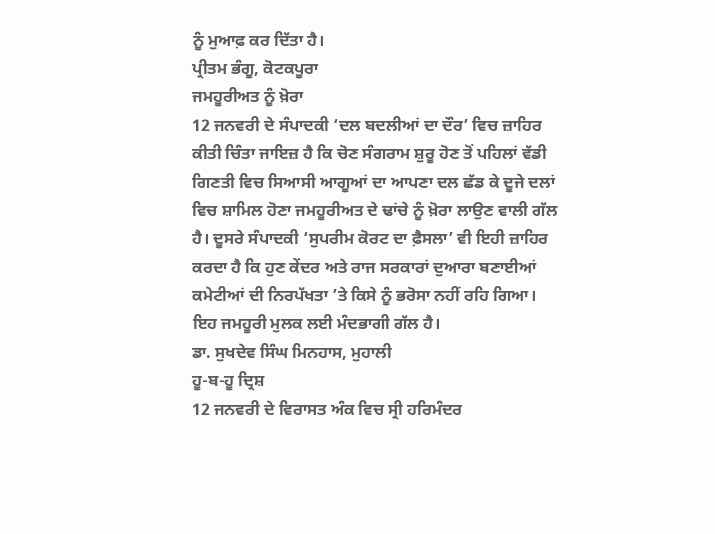ਨੂੰ ਮੁਆਫ਼ ਕਰ ਦਿੱਤਾ ਹੈ।
ਪ੍ਰੀਤਮ ਭੰਗੂ, ਕੋਟਕਪੂਰਾ
ਜਮਹੂਰੀਅਤ ਨੂੰ ਖ਼ੋਰਾ
12 ਜਨਵਰੀ ਦੇ ਸੰਪਾਦਕੀ ‘ਦਲ ਬਦਲੀਆਂ ਦਾ ਦੌਰ’ ਵਿਚ ਜ਼ਾਹਿਰ ਕੀਤੀ ਚਿੰਤਾ ਜਾਇਜ਼ ਹੈ ਕਿ ਚੋਣ ਸੰਗਰਾਮ ਸ਼ੁਰੂ ਹੋਣ ਤੋਂ ਪਹਿਲਾਂ ਵੱਡੀ ਗਿਣਤੀ ਵਿਚ ਸਿਆਸੀ ਆਗੂਆਂ ਦਾ ਆਪਣਾ ਦਲ ਛੱਡ ਕੇ ਦੂਜੇ ਦਲਾਂ ਵਿਚ ਸ਼ਾਮਿਲ ਹੋਣਾ ਜਮਹੂਰੀਅਤ ਦੇ ਢਾਂਚੇ ਨੂੰ ਖ਼ੋਰਾ ਲਾਉਣ ਵਾਲੀ ਗੱਲ ਹੈ। ਦੂਸਰੇ ਸੰਪਾਦਕੀ ‘ਸੁਪਰੀਮ ਕੋਰਟ ਦਾ ਫ਼ੈਸਲਾ’ ਵੀ ਇਹੀ ਜ਼ਾਹਿਰ ਕਰਦਾ ਹੈ ਕਿ ਹੁਣ ਕੇਂਦਰ ਅਤੇ ਰਾਜ ਸਰਕਾਰਾਂ ਦੁਆਰਾ ਬਣਾਈਆਂ ਕਮੇਟੀਆਂ ਦੀ ਨਿਰਪੱਖਤਾ ’ਤੇ ਕਿਸੇ ਨੂੰ ਭਰੋਸਾ ਨਹੀਂ ਰਹਿ ਗਿਆ। ਇਹ ਜਮਹੂਰੀ ਮੁਲਕ ਲਈ ਮੰਦਭਾਗੀ ਗੱਲ ਹੈ।
ਡਾ. ਸੁਖਦੇਵ ਸਿੰਘ ਮਿਨਹਾਸ, ਮੁਹਾਲੀ
ਹੂ-ਬ-ਹੂ ਦ੍ਰਿਸ਼
12 ਜਨਵਰੀ ਦੇ ਵਿਰਾਸਤ ਅੰਕ ਵਿਚ ਸ੍ਰੀ ਹਰਿਮੰਦਰ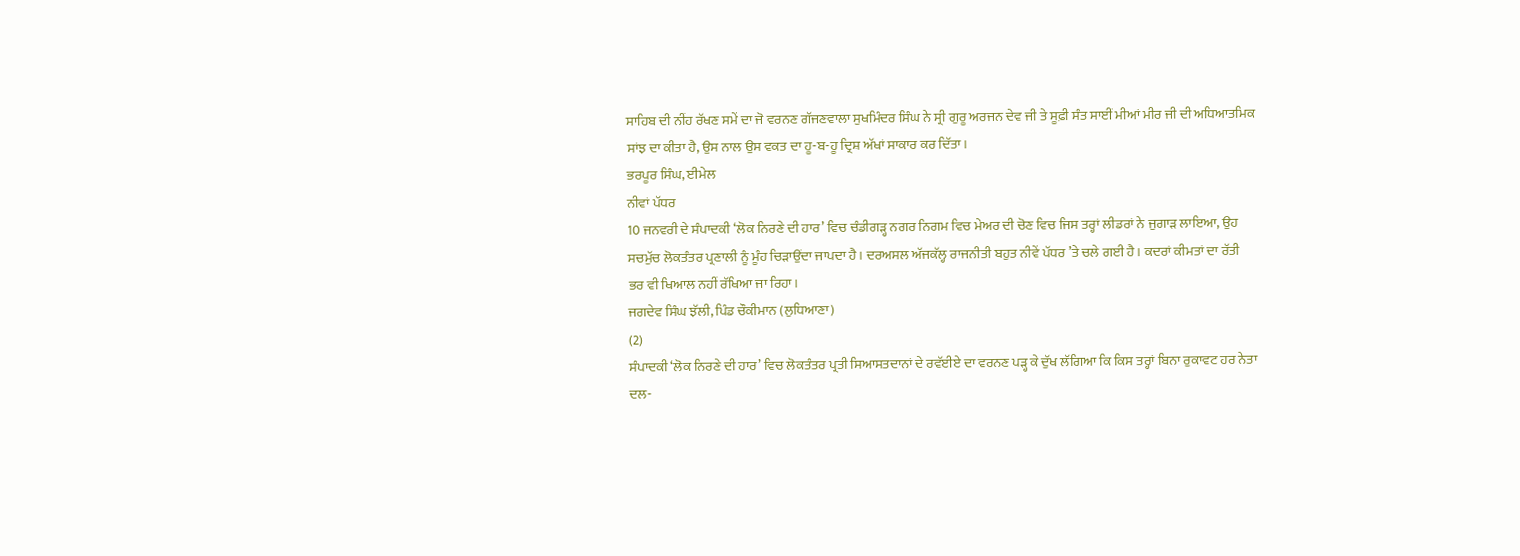ਸਾਹਿਬ ਦੀ ਨੀਂਹ ਰੱਖਣ ਸਮੇਂ ਦਾ ਜੋ ਵਰਨਣ ਗੱਜਣਵਾਲਾ ਸੁਖਮਿੰਦਰ ਸਿੰਘ ਨੇ ਸ੍ਰੀ ਗੁਰੂ ਅਰਜਨ ਦੇਵ ਜੀ ਤੇ ਸੂਫ਼ੀ ਸੰਤ ਸਾਈਂ ਮੀਆਂ ਮੀਰ ਜੀ ਦੀ ਅਧਿਆਤਮਿਕ ਸਾਂਝ ਦਾ ਕੀਤਾ ਹੈ, ਉਸ ਨਾਲ ਉਸ ਵਕਤ ਦਾ ਹੂ-ਬ-ਹੂ ਦ੍ਰਿਸ਼ ਅੱਖਾਂ ਸਾਕਾਰ ਕਰ ਦਿੱਤਾ।
ਭਰਪੂਰ ਸਿੰਘ, ਈਮੇਲ
ਨੀਵਾਂ ਪੱਧਰ
10 ਜਨਵਰੀ ਦੇ ਸੰਪਾਦਕੀ ‘ਲੋਕ ਨਿਰਣੇ ਦੀ ਹਾਰ’ ਵਿਚ ਚੰਡੀਗੜ੍ਹ ਨਗਰ ਨਿਗਮ ਵਿਚ ਮੇਅਰ ਦੀ ਚੋਣ ਵਿਚ ਜਿਸ ਤਰ੍ਹਾਂ ਲੀਡਰਾਂ ਨੇ ਜੁਗਾੜ ਲਾਇਆ, ਉਹ ਸਚਮੁੱਚ ਲੋਕਤੰਤਰ ਪ੍ਰਣਾਲੀ ਨੂੰ ਮੂੰਹ ਚਿੜਾਉਂਦਾ ਜਾਪਦਾ ਹੈ। ਦਰਅਸਲ ਅੱਜਕੱਲ੍ਹ ਰਾਜਨੀਤੀ ਬਹੁਤ ਨੀਵੇਂ ਪੱਧਰ ’ਤੇ ਚਲੇ ਗਈ ਹੈ। ਕਦਰਾਂ ਕੀਮਤਾਂ ਦਾ ਰੱਤੀ ਭਰ ਵੀ ਖਿਆਲ ਨਹੀਂ ਰੱਖਿਆ ਜਾ ਰਿਹਾ।
ਜਗਦੇਵ ਸਿੰਘ ਝੱਲੀ, ਪਿੰਡ ਚੌਕੀਮਾਨ (ਲੁਧਿਆਣਾ)
(2)
ਸੰਪਾਦਕੀ ‘ਲੋਕ ਨਿਰਣੇ ਦੀ ਹਾਰ’ ਵਿਚ ਲੋਕਤੰਤਰ ਪ੍ਰਤੀ ਸਿਆਸਤਦਾਨਾਂ ਦੇ ਰਵੱਈਏ ਦਾ ਵਰਨਣ ਪੜ੍ਹ ਕੇ ਦੁੱਖ ਲੱਗਿਆ ਕਿ ਕਿਸ ਤਰ੍ਹਾਂ ਬਿਨਾ ਰੁਕਾਵਟ ਹਰ ਨੇਤਾ ਦਲ-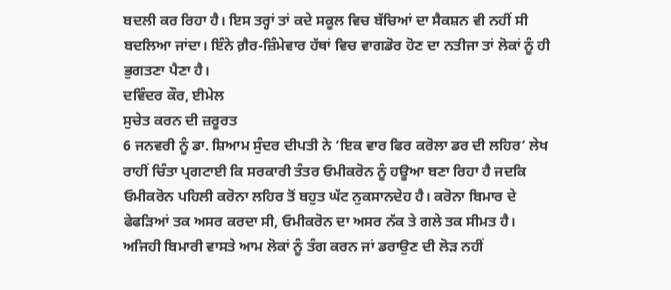ਬਦਲੀ ਕਰ ਰਿਹਾ ਹੈ। ਇਸ ਤਰ੍ਹਾਂ ਤਾਂ ਕਦੇ ਸਕੂਲ ਵਿਚ ਬੱਚਿਆਂ ਦਾ ਸੈਕਸ਼ਨ ਵੀ ਨਹੀਂ ਸੀ ਬਦਲਿਆ ਜਾਂਦਾ। ਇੰਨੇ ਗ਼ੈਰ-ਜ਼ਿੰਮੇਵਾਰ ਹੱਥਾਂ ਵਿਚ ਵਾਗਡੋਰ ਹੋਣ ਦਾ ਨਤੀਜਾ ਤਾਂ ਲੋਕਾਂ ਨੂੰ ਹੀ ਭੁਗਤਣਾ ਪੈਣਾ ਹੈ।
ਦਵਿੰਦਰ ਕੌਰ, ਈਮੇਲ
ਸੁਚੇਤ ਕਰਨ ਦੀ ਜ਼ਰੂਰਤ
6 ਜਨਵਰੀ ਨੂੰ ਡਾ. ਸ਼ਿਆਮ ਸੁੰਦਰ ਦੀਪਤੀ ਨੇ ‘ਇਕ ਵਾਰ ਫਿਰ ਕਰੋਲਾ ਡਰ ਦੀ ਲਹਿਰ’ ਲੇਖ ਰਾਹੀਂ ਚਿੰਤਾ ਪ੍ਰਗਟਾਈ ਕਿ ਸਰਕਾਰੀ ਤੰਤਰ ਓਮੀਕਰੋਨ ਨੂੰ ਹਊਆ ਬਣਾ ਰਿਹਾ ਹੈ ਜਦਕਿ ਓਮੀਕਰੋਨ ਪਹਿਲੀ ਕਰੋਨਾ ਲਹਿਰ ਤੋਂ ਬਹੁਤ ਘੱਟ ਨੁਕਸਾਨਦੇਹ ਹੈ। ਕਰੋਨਾ ਬਿਮਾਰ ਦੇ ਫੇਫੜਿਆਂ ਤਕ ਅਸਰ ਕਰਦਾ ਸੀ, ਓਮੀਕਰੋਨ ਦਾ ਅਸਰ ਨੱਕ ਤੇ ਗਲੇ ਤਕ ਸੀਮਤ ਹੈ। ਅਜਿਹੀ ਬਿਮਾਰੀ ਵਾਸਤੇ ਆਮ ਲੋਕਾਂ ਨੂੰ ਤੰਗ ਕਰਨ ਜਾਂ ਡਰਾਉਣ ਦੀ ਲੋੜ ਨਹੀਂ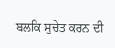ਬਲਕਿ ਸੁਚੇਤ ਕਰਨ ਦੀ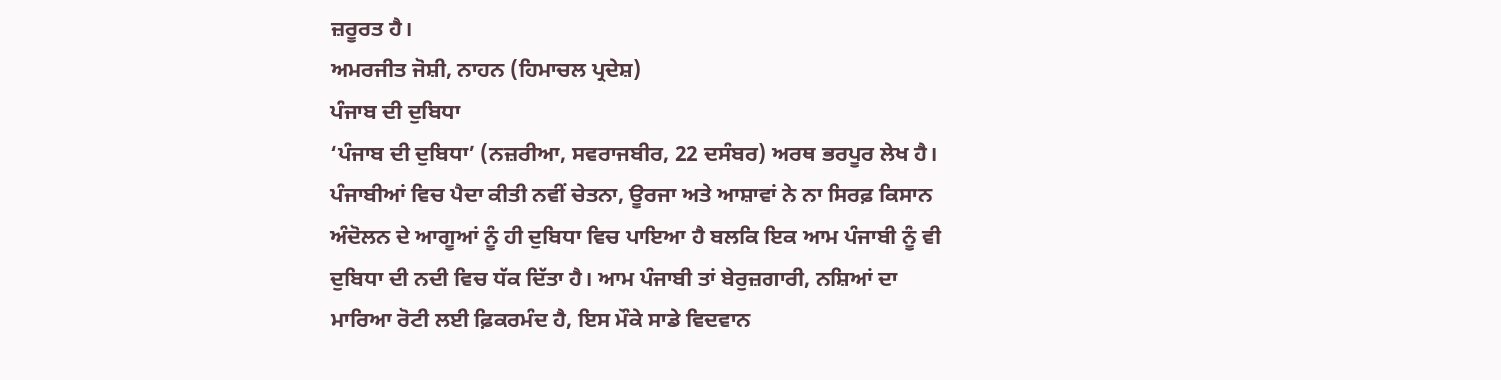ਜ਼ਰੂਰਤ ਹੈ।
ਅਮਰਜੀਤ ਜੋਸ਼ੀ, ਨਾਹਨ (ਹਿਮਾਚਲ ਪ੍ਰਦੇਸ਼)
ਪੰਜਾਬ ਦੀ ਦੁਬਿਧਾ
‘ਪੰਜਾਬ ਦੀ ਦੁਬਿਧਾ’ (ਨਜ਼ਰੀਆ, ਸਵਰਾਜਬੀਰ, 22 ਦਸੰਬਰ) ਅਰਥ ਭਰਪੂਰ ਲੇਖ ਹੈ। ਪੰਜਾਬੀਆਂ ਵਿਚ ਪੈਦਾ ਕੀਤੀ ਨਵੀਂ ਚੇਤਨਾ, ਊਰਜਾ ਅਤੇ ਆਸ਼ਾਵਾਂ ਨੇ ਨਾ ਸਿਰਫ਼ ਕਿਸਾਨ ਅੰਦੋਲਨ ਦੇ ਆਗੂਆਂ ਨੂੰ ਹੀ ਦੁਬਿਧਾ ਵਿਚ ਪਾਇਆ ਹੈ ਬਲਕਿ ਇਕ ਆਮ ਪੰਜਾਬੀ ਨੂੰ ਵੀ ਦੁਬਿਧਾ ਦੀ ਨਦੀ ਵਿਚ ਧੱਕ ਦਿੱਤਾ ਹੈ। ਆਮ ਪੰਜਾਬੀ ਤਾਂ ਬੇਰੁਜ਼ਗਾਰੀ, ਨਸ਼ਿਆਂ ਦਾ ਮਾਰਿਆ ਰੋਟੀ ਲਈ ਫ਼ਿਕਰਮੰਦ ਹੈ, ਇਸ ਮੌਕੇ ਸਾਡੇ ਵਿਦਵਾਨ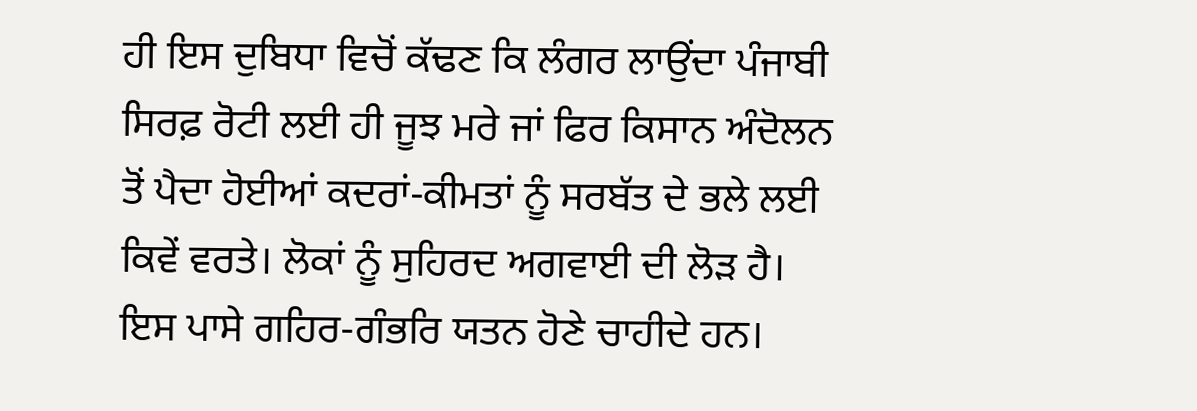ਹੀ ਇਸ ਦੁਬਿਧਾ ਵਿਚੋਂ ਕੱਢਣ ਕਿ ਲੰਗਰ ਲਾਉਂਦਾ ਪੰਜਾਬੀ ਸਿਰਫ਼ ਰੋਟੀ ਲਈ ਹੀ ਜੂਝ ਮਰੇ ਜਾਂ ਫਿਰ ਕਿਸਾਨ ਅੰਦੋਲਨ ਤੋਂ ਪੈਦਾ ਹੋਈਆਂ ਕਦਰਾਂ-ਕੀਮਤਾਂ ਨੂੰ ਸਰਬੱਤ ਦੇ ਭਲੇ ਲਈ ਕਿਵੇਂ ਵਰਤੇ। ਲੋਕਾਂ ਨੂੰ ਸੁਹਿਰਦ ਅਗਵਾਈ ਦੀ ਲੋੜ ਹੈ। ਇਸ ਪਾਸੇ ਗਹਿਰ-ਗੰਭਰਿ ਯਤਨ ਹੋਣੇ ਚਾਹੀਦੇ ਹਨ।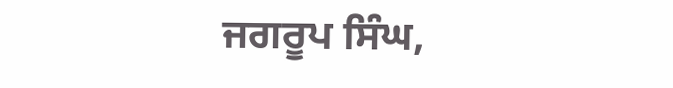ਜਗਰੂਪ ਸਿੰਘ,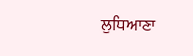ਲੁਧਿਆਣਾ